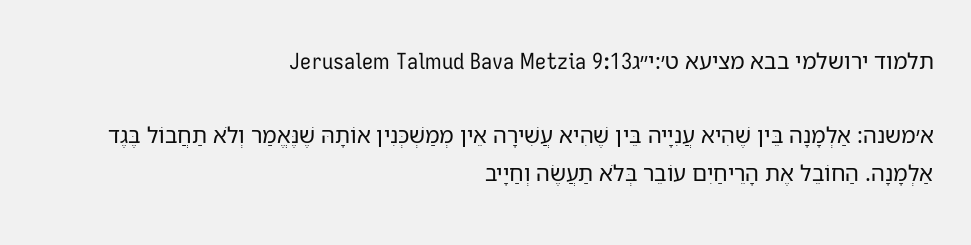תלמוד ירושלמי בבא מציעא ט׳:י״גJerusalem Talmud Bava Metzia 9:13

א׳משנה: אַלְמָנָה בֵּין שֶׁהִיא עֲנִיָיה בֵּין שֶׁהִיא עֲשִׁירָה אֵין מְמַשְׁכְּנִין אוֹתָהּ שֶׁנֶּאֱמַר וְלֹא תַחֲבוֹל בֶּגֶד אַלְמָנָה. הַחוֹבֵל אֶת הָרֵיחַיִם עוֹבֵר בְּלֹא תַעֲשֶׂה וְחַיָיב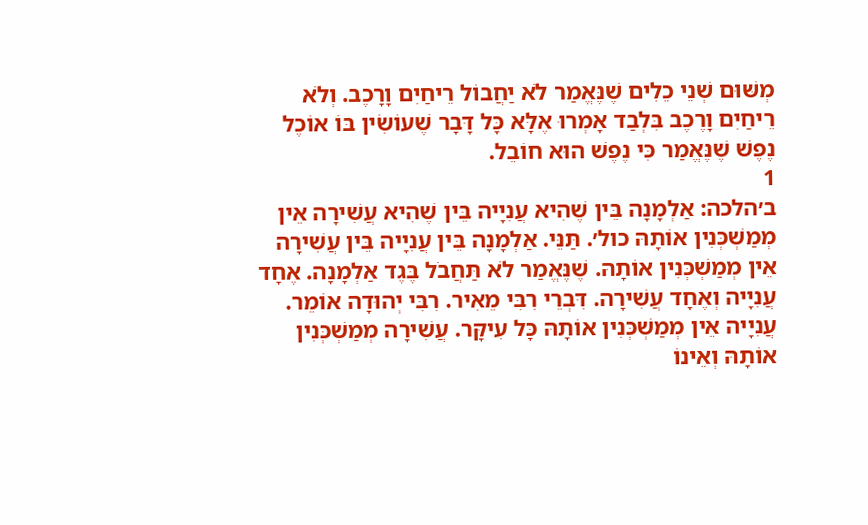מְשּׁוּם שְׁנֵי כֵלִים שֶׁנֶּאֱמַר לֹא יַחֲבוֹל רֵיחַיִם וָרָכֶב. וְלֹא רֵיחַיִם וָרֶכֶב בִּלְבַד אָמְרוּ אֶלָּא כָּל דָּבָר שֶׁעוֹשִׂין בּוֹ אוֹכֶל נֶפֶשׁ שֶׁנֶּאֱמַר כִּי נֶפֶשׁ הוּא חוֹבֵל.
1
ב׳הלכה: אַלְמָנָה בֵּין שֶׁהִיא עֲנִיָיה בֵּין שֶׁהִיא עֲשִׁירָה אֵין מְמַשְׁכְּנִין אוֹתָהּ כול׳. תַּנֵּי. אַלְמָנָה בֵּין עֲנִיָיה בֵּין עֲשִׁירָה אֵין מְמַשְׁכְּנִין אוֹתָהּ. שֶׁנֶּאֱמַר לֹא תַּחֲבֹל בֶּגֶד אַלְמָנָה. אֶחָד עֲנִיָיה וְאֶחָד עֲשִׁירָה. דִּבְרֵי רִבִּי מֵאִיר. רִבִּי יְהוּדָה אוֹמֵר. עֲנִיָיה אֵין מְמַשְׁכְּנִין אוֹתָהּ כָּל עִיקָּר. עֲשִׁירָה מְמַשְׁכְּנִין אוֹתָהּ וְאֵינוֹ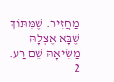מַחֲזִיר. שֶׁמִּתּוֹךְ שֶׁבָּא אֶצְלָהּ מַשִּׂיאָהּ שֵׁם רַע.
2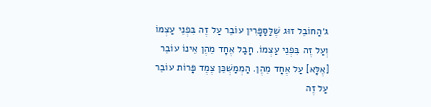ג׳הַחוֹבֵל זוּג שֶׁלַּסַּפָּרִין עוֹבֵר עַל זֶה בִּפְנֵי עַצְמוֹ וְעַל זֶה בִּפְנֵי עַצְמוֹ. חָבַל אֶחָד מֵהֶן אֵינוֹ עוֹבֵר [אֶלָּא] עַל אֶחָד מֵהֶן. הַמְמַשְׁכֵּן צֶמֶד פָּרוֹת עוֹבֵר עַל זֶה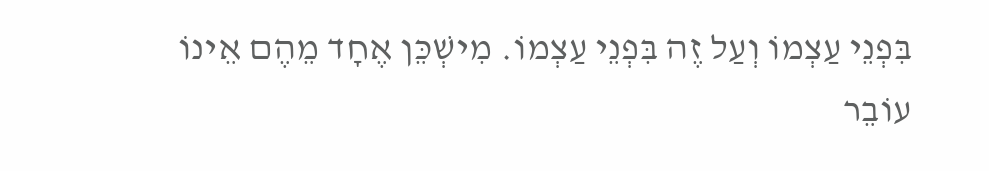בִּפְנֵי עַצְמוֹ וְעַל זֶה בִּפְנֵי עַצְמוֹ. מִישְׁכֵּן אֶחָד מֵהֶם אֵינוֹ עוֹבֵר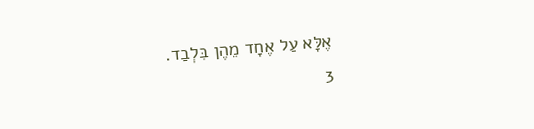אֶלָּא עַל אֶחָד מֵהֶן בִּלְבַד.
3